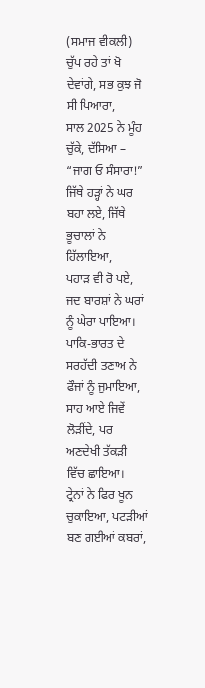(ਸਮਾਜ ਵੀਕਲੀ)
ਚੁੱਪ ਰਹੇ ਤਾਂ ਖੋ ਦੇਵਾਂਗੇ, ਸਭ ਕੁਝ ਜੋ ਸੀ ਪਿਆਰਾ,
ਸਾਲ 2025 ਨੇ ਮੂੰਹ ਚੁੱਕੇ, ਦੱਸਿਆ – “ਜਾਗ ਓ ਸੰਸਾਰਾ!”
ਜਿੱਥੇ ਹੜ੍ਹਾਂ ਨੇ ਘਰ ਬਹਾ ਲਏ, ਜਿੱਥੇ ਭੂਚਾਲਾਂ ਨੇ ਹਿੱਲਾਇਆ,
ਪਹਾੜ ਵੀ ਰੋ ਪਏ, ਜਦ ਬਾਰਸ਼ਾਂ ਨੇ ਘਰਾਂ ਨੂੰ ਘੇਰਾ ਪਾਇਆ।
ਪਾਕਿ-ਭਾਰਤ ਦੇ ਸਰਹੱਦੀ ਤਣਾਅ ਨੇ ਫੌਜਾਂ ਨੂੰ ਜੁਮਾਇਆ,
ਸਾਹ ਆਏ ਜਿਵੇਂ ਲੋੜੀਂਦੇ, ਪਰ ਅਣਦੇਖੀ ਤੱਕੜੀ ਵਿੱਚ ਛਾਇਆ।
ਟ੍ਰੇਨਾਂ ਨੇ ਫਿਰ ਖੂਨ ਚੁਕਾਇਆ, ਪਟੜੀਆਂ ਬਣ ਗਈਆਂ ਕਬਰਾਂ,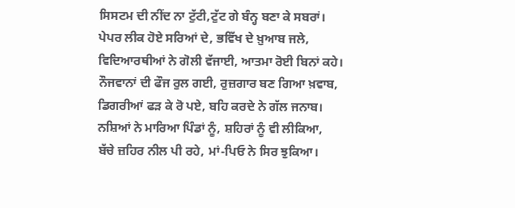ਸਿਸਟਮ ਦੀ ਨੀਂਦ ਨਾ ਟੁੱਟੀ,ਟੁੱਟ ਗੇ ਬੰਨ੍ਹ ਬਣਾ ਕੇ ਸਬਰਾਂ।
ਪੇਪਰ ਲੀਕ ਹੋਏ ਸਰਿਆਂ ਦੇ, ਭਵਿੱਖ ਦੇ ਖ਼ੁਆਬ ਜਲੇ,
ਵਿਦਿਆਰਥੀਆਂ ਨੇ ਗੋਲੀ ਵੱਜਾਈ, ਆਤਮਾ ਰੋਈ ਬਿਨਾਂ ਕਹੇ।
ਨੌਜਵਾਨਾਂ ਦੀ ਫੌਜ ਰੁਲ ਗਈ, ਰੁਜ਼ਗਾਰ ਬਣ ਗਿਆ ਖ਼ਵਾਬ,
ਡਿਗਰੀਆਂ ਫੜ ਕੇ ਰੋ ਪਏ, ਬਹਿ ਕਰਦੇ ਨੇ ਗੱਲ ਜਨਾਬ।
ਨਸ਼ਿਆਂ ਨੇ ਮਾਰਿਆ ਪਿੰਡਾਂ ਨੂੰ, ਸ਼ਹਿਰਾਂ ਨੂੰ ਵੀ ਲੀਕਿਆ,
ਬੱਚੇ ਜ਼ਹਿਰ ਨੀਲ ਪੀ ਰਹੇ, ਮਾਂ-ਪਿਓ ਨੇ ਸਿਰ ਝੁਕਿਆ।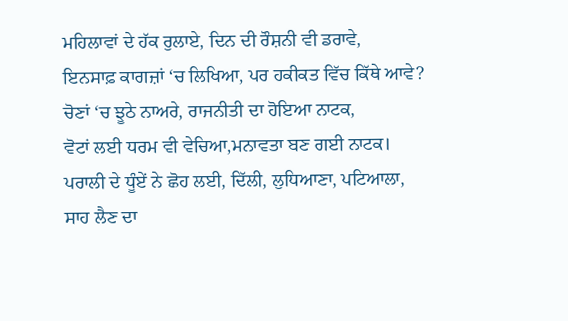ਮਹਿਲਾਵਾਂ ਦੇ ਹੱਕ ਰੁਲਾਏ, ਦਿਨ ਦੀ ਰੌਸ਼ਨੀ ਵੀ ਡਰਾਵੇ,
ਇਨਸਾਫ਼ ਕਾਗਜ਼ਾਂ ‘ਚ ਲਿਖਿਆ, ਪਰ ਹਕੀਕਤ ਵਿੱਚ ਕਿੱਥੇ ਆਵੇ?
ਚੋਣਾਂ ‘ਚ ਝੂਠੇ ਨਾਅਰੇ, ਰਾਜਨੀਤੀ ਦਾ ਹੋਇਆ ਨਾਟਕ,
ਵੋਟਾਂ ਲਈ ਧਰਮ ਵੀ ਵੇਚਿਆ,ਮਨਾਵਤਾ ਬਣ ਗਈ ਨਾਟਕ।
ਪਰਾਲੀ ਦੇ ਧੂੰਏਂ ਨੇ ਛੋਹ ਲਈ, ਦਿੱਲੀ, ਲੁਧਿਆਣਾ, ਪਟਿਆਲਾ,
ਸਾਹ ਲੈਣ ਦਾ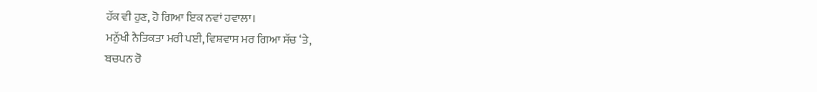ਹੱਕ ਵੀ ਹੁਣ, ਹੋ ਗਿਆ ਇਕ ਨਵਾਂ ਹਵਾਲਾ।
ਮਨੁੱਖੀ ਨੈਤਿਕਤਾ ਮਰੀ ਪਈ, ਵਿਸ਼ਵਾਸ ਮਰ ਗਿਆ ਸੱਚ ‘ਤੇ,
ਬਚਪਨ ਰੋ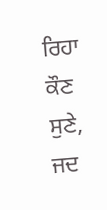ਰਿਹਾ ਕੌਣ ਸੁਣੇ, ਜਦ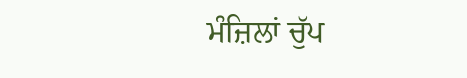ਮੰਜ਼ਿਲਾਂ ਚੁੱਪ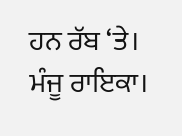ਹਨ ਰੱਬ ‘ਤੇ।
ਮੰਜੂ ਰਾਇਕਾ।